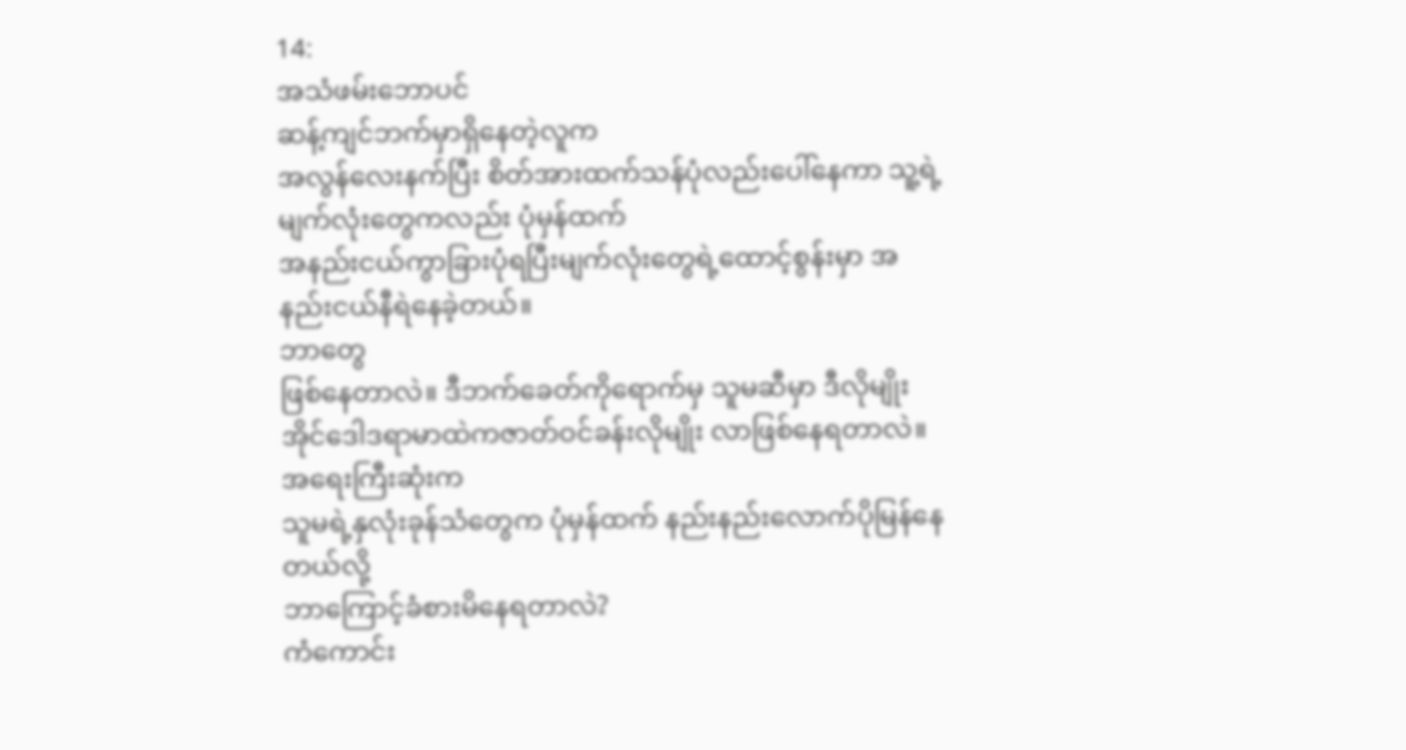14:
အသံဖမ်းဘောပင်
ဆန့်ကျင်ဘက်မှာရှိနေတဲ့လူက
အလွန်လေးနက်ပြီး စိတ်အားထက်သန်ပုံလည်းပေါ်နေကာ သူ့ရဲ့မျက်လုံးတွေကလည်း ပုံမှန်ထက်
အနည်းငယ်ကွာခြားပုံရပြီးမျက်လုံးတွေရဲ့ထောင့်စွန်းမှာ အနည်းငယ်နီရဲနေခဲ့တယ်။
ဘာတွေ
ဖြစ်နေတာလဲ။ ဒီဘက်ခေတ်ကိုရောက်မှ သူမဆီမှာ ဒီလိုမျိုး
အိုင်ဒေါဒရာမာထဲကဇာတ်ဝင်ခန်းလိုမျိုး လာဖြစ်နေရတာလဲ။ အရေးကြီးဆုံးက
သူမရဲ့နှလုံးခုန်သံတွေက ပုံမှန်ထက် နည်းနည်းလောက်ပိုမြန်နေတယ်လို့
ဘာကြောင့်ခံစားမိနေရတာလဲ?
ကံကောင်း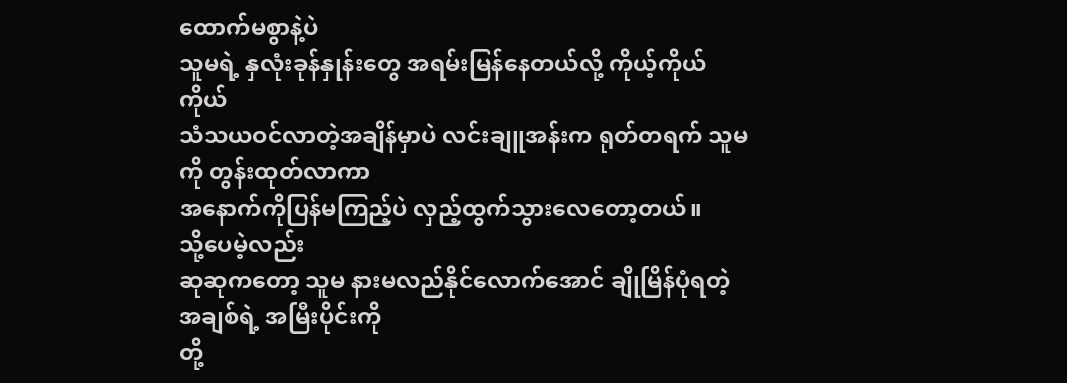ထောက်မစွာနဲ့ပဲ
သူမရဲ့ နှလုံးခုန်နှုန်းတွေ အရမ်းမြန်နေတယ်လို့ ကိုယ့်ကိုယ်ကိုယ်
သံသယဝင်လာတဲ့အချိန်မှာပဲ လင်းချူအန်းက ရုတ်တရက် သူမကို တွန်းထုတ်လာကာ
အနောက်ကိုပြန်မကြည့်ပဲ လှည့်ထွက်သွားလေတော့တယ်။
သို့ပေမဲ့လည်း
ဆုဆုကတော့ သူမ နားမလည်နိုင်လောက်အောင် ချိုမြိန်ပုံရတဲ့ အချစ်ရဲ့ အမြီးပိုင်းကို
တို့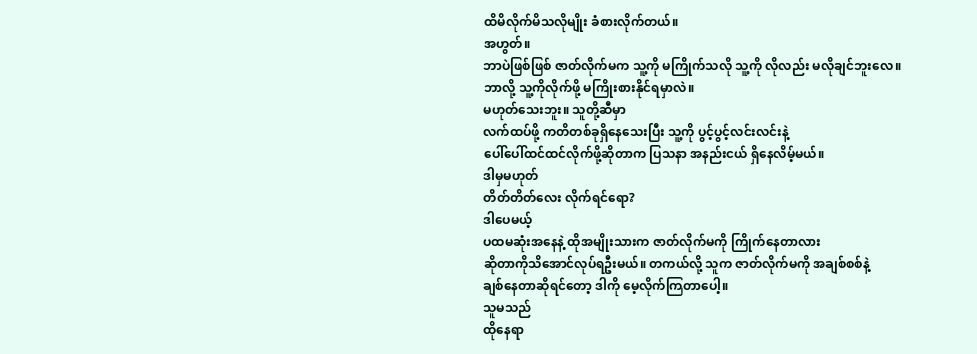ထိမိလိုက်မိသလိုမျိုး ခံစားလိုက်တယ်။
အဟွတ်။
ဘာပဲဖြစ်ဖြစ် ဇာတ်လိုက်မက သူ့ကို မကြိုက်သလို သူ့ကို လိုလည်း မလိုချင်ဘူးလေ။
ဘာလို့ သူ့ကိုလိုက်ဖို့ မကြိုးစားနိုင်ရမှာလဲ။
မဟုတ်သေးဘူး။ သူတို့ဆီမှာ
လက်ထပ်ဖို့ ကတိတစ်ခုရှိနေသေးပြီး သူ့ကို ပွင့်ပွင့်လင်းလင်းနဲ့
ပေါ်ပေါ်ထင်ထင်လိုက်ဖို့ဆိုတာက ပြသနာ အနည်းငယ် ရှိနေလိမ့်မယ်။
ဒါမှမဟုတ်
တိတ်တိတ်လေး လိုက်ရင်ရော?
ဒါပေမယ့်
ပထမဆုံးအနေနဲ့ ထိုအမျိုးသားက ဇာတ်လိုက်မကို ကြိုက်နေတာလား
ဆိုတာကိုသိအောင်လုပ်ရဦးမယ်။ တကယ်လို့ သူက ဇာတ်လိုက်မကို အချစ်စစ်နဲ့
ချစ်နေတာဆိုရင်တော့ ဒါကို မေ့လိုက်ကြတာပေါ့။
သူမသည်
ထိုနေရာ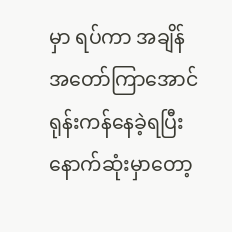မှာ ရပ်ကာ အချိန်အတော်ကြာအောင် ရုန်းကန်နေခဲ့ရပြီး နောက်ဆုံးမှာတော့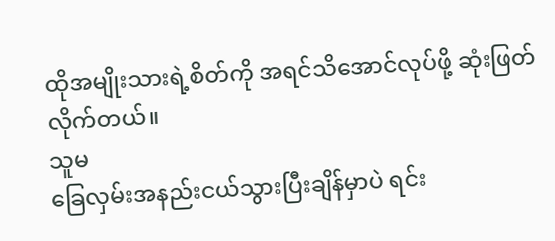ထိုအမျိုးသားရဲ့စိတ်ကို အရင်သိအောင်လုပ်ဖို့ ဆုံးဖြတ်လိုက်တယ်။
သူမ
ခြေလှမ်းအနည်းငယ်သွားပြီးချိန်မှာပဲ ရင်း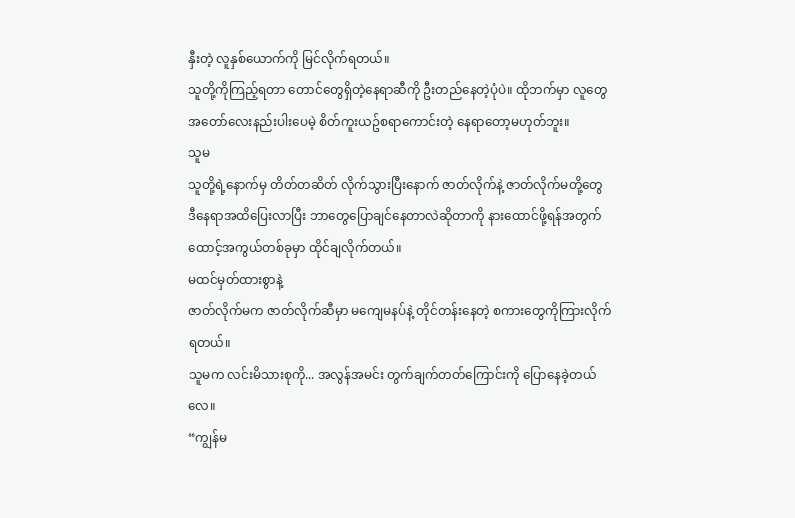နှီးတဲ့ လူနှစ်ယောက်ကို မြင်လိုက်ရတယ်။
သူတို့ကိုကြည့်ရတာ တောင်တွေရှိတဲ့နေရာဆီကို ဦးတည်နေတဲ့ပုံပဲ။ ထိုဘက်မှာ လူတွေ
အတော်လေးနည်းပါးပေမဲ့ စိတ်ကူးယဥ်စရာကောင်းတဲ့ နေရာတော့မဟုတ်ဘူး။
သူမ
သူတို့ရဲ့နောက်မှ တိတ်တဆိတ် လိုက်သွားပြီးနောက် ဇာတ်လိုက်နဲ့ ဇာတ်လိုက်မတို့တွေ
ဒီနေရာအထိပြေးလာပြီး ဘာတွေပြောချင်နေတာလဲဆိုတာကို နားထောင်ဖို့ရန်အတွက်
ထောင့်အကွယ်တစ်ခုမှာ ထိုင်ချလိုက်တယ်။
မထင်မှတ်ထားစွာနဲ့
ဇာတ်လိုက်မက ဇာတ်လိုက်ဆီမှာ မကျေမနပ်နဲ့ တိုင်တန်းနေတဲ့ စကားတွေကိုကြားလိုက်ရတယ်။
သူမက လင်းမိသားစုကို... အလွန်အမင်း တွက်ချက်တတ်ကြောင်းကို ပြောနေခဲ့တယ်လေ။
“ကျွန်မ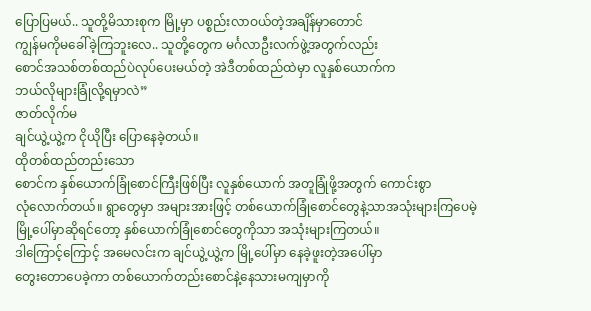ပြောပြမယ်.. သူတို့မိသားစုက မြို့မှာ ပစ္စည်းလာဝယ်တဲ့အချိန်မှာတောင်
ကျွန်မကိုမခေါ်ခဲ့ကြဘူးလေ.. သူတို့တွေက မင်္ဂလာဦးလက်ဖွဲ့အတွက်လည်း
စောင်အသစ်တစ်ထည်ပဲလုပ်ပေးမယ်တဲ့ အဲဒီတစ်ထည်ထဲမှာ လူနှစ်ယောက်က
ဘယ်လိုများခြုံလို့ရမှာလဲ”
ဇာတ်လိုက်မ
ချင်ယွဲ့ယွဲ့က ငိုယိုပြီး ပြောနေခဲ့တယ်။
ထိုတစ်ထည်တည်းသော
စောင်က နှစ်ယောက်ခြုံစောင်ကြီးဖြစ်ပြီး လူနှစ်ယောက် အတူခြုံဖို့အတွက် ကောင်းစွာ
လုံလောက်တယ်။ ရွာတွေမှာ အများအားဖြင့် တစ်ယောက်ခြုံစောင်တွေနဲ့သာအသုံးများကြပေမဲ့
မြို့ပေါ်မှာဆိုရင်တော့ နှစ်ယောက်ခြုံစောင်တွေကိုသာ အသုံးများကြတယ်။
ဒါကြောင့်ကြောင့် အမေလင်းက ချင်ယွဲ့ယွဲ့က မြို့ပေါ်မှာ နေခဲ့ဖူးတဲ့အပေါ်မှာ
တွေးတောပေခဲ့ကာ တစ်ယောက်တည်းစောင်နဲ့နေသားမကျမှာကို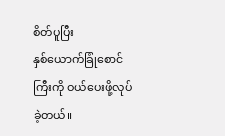စိတ်ပူပြီး
နှစ်ယောက်ခြုံစောင်ကြီးကို ဝယ်ပေးဖို့လုပ်ခဲ့တယ်။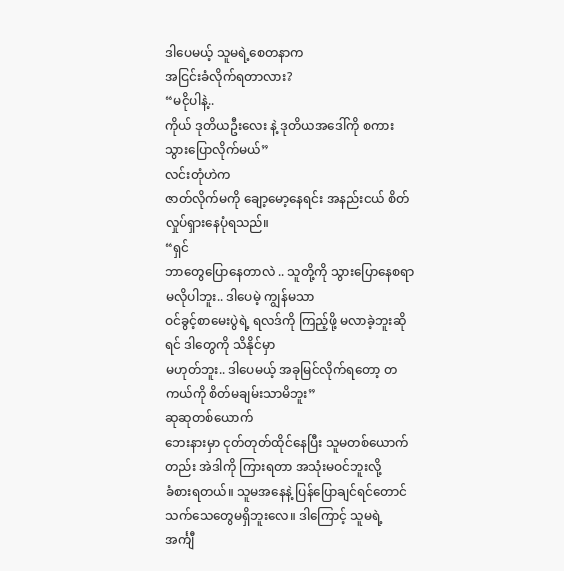ဒါပေမယ့် သူမရဲ့စေတနာက
အငြင်းခံလိုက်ရတာလား?
“မငိုပါနဲ့..
ကိုယ် ဒုတိယဦးလေး နဲ့ ဒုတိယအဒေါ်ကို စကားသွားပြောလိုက်မယ်”
လင်းတုံဟဲက
ဇာတ်လိုက်မကို ချော့မော့နေရင်း အနည်းငယ် စိတ်လှုပ်ရှားနေပုံရသည်။
“ရှင်
ဘာတွေပြောနေတာလဲ .. သူတို့ကို သွားပြောနေစရာ မလိုပါဘူး.. ဒါပေမဲ့ ကျွန်မသာ
ဝင်ခွင့်စာမေးပွဲရဲ့ ရလဒ်ကို ကြည့်ဖို့ မလာခဲ့ဘူးဆိုရင် ဒါတွေကို သိနိုင်မှာ
မဟုတ်ဘူး.. ဒါပေမယ့် အခုမြင်လိုက်ရတော့ တကယ်ကို စိတ်မချမ်းသာမိဘူး”
ဆုဆုတစ်ယောက်
ဘေးနားမှာ ငုတ်တုတ်ထိုင်နေပြီး သူမတစ်ယောက်တည်း အဲဒါကို ကြားရတာ အသုံးမဝင်ဘူးလို့
ခံစားရတယ်။ သူမအနေနဲ့ ပြန်ပြောချင်ရင်တောင် သက်သေတွေမရှိဘူးလေ။ ဒါကြောင့် သူမရဲ့
အင်္ကျီ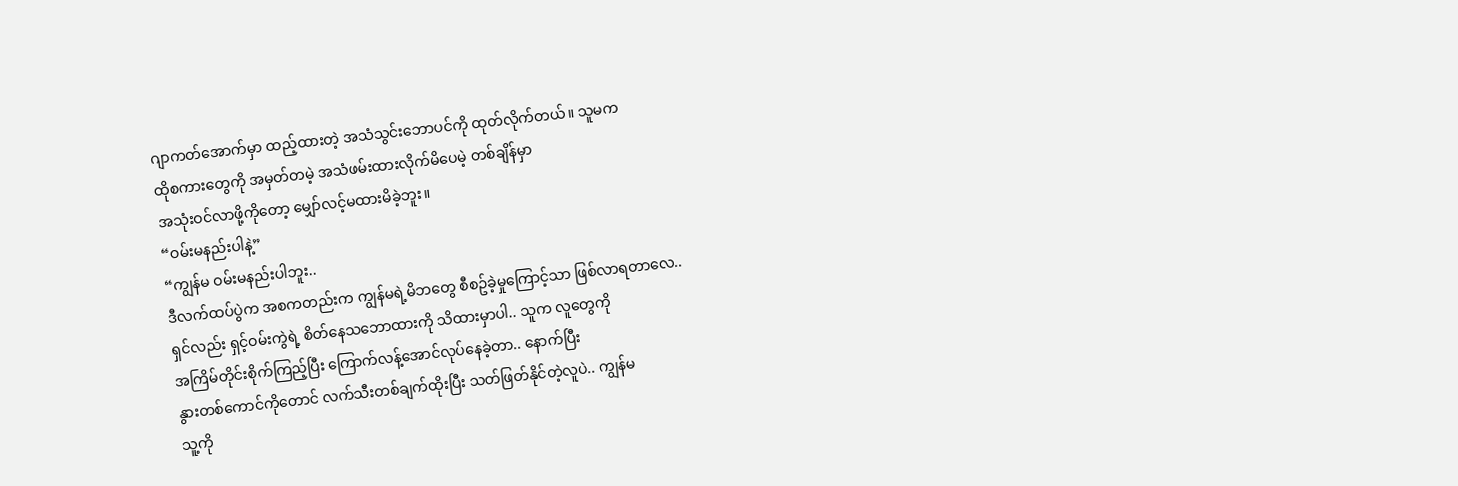ဂျာကတ်အောက်မှာ ထည့်ထားတဲ့ အသံသွင်းဘောပင်ကို ထုတ်လိုက်တယ်။ သူမက
ထိုစကားတွေကို အမှတ်တမဲ့ အသံဖမ်းထားလိုက်မိပေမဲ့ တစ်ချိန်မှာ
အသုံးဝင်လာဖို့ကိုတော့ မျှော်လင့်မထားမိခဲ့ဘူး။
“ဝမ်းမနည်းပါနဲ့”
“ကျွန်မ ဝမ်းမနည်းပါဘူး..
ဒီလက်ထပ်ပွဲက အစကတည်းက ကျွန်မရဲ့မိဘတွေ စီစဥ်ခဲ့မှုကြောင့်သာ ဖြစ်လာရတာလေ..
ရှင်လည်း ရှင့်ဝမ်းကွဲရဲ့ စိတ်နေသဘောထားကို သိထားမှာပါ.. သူက လူတွေကို
အကြိမ်တိုင်းစိုက်ကြည့်ပြီး ကြောက်လန့်အောင်လုပ်နေခဲ့တာ.. နောက်ပြီး
နွားတစ်ကောင်ကိုတောင် လက်သီးတစ်ချက်ထိုးပြီး သတ်ဖြတ်နိုင်တဲ့လူပဲ.. ကျွန်မ
သူ့ကို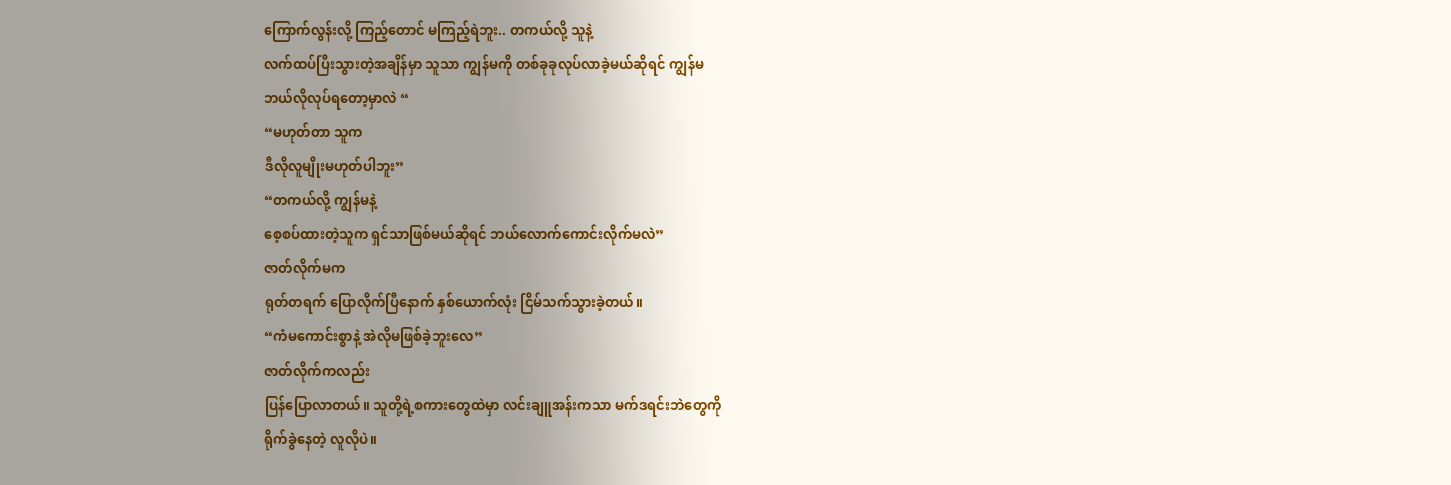ကြောက်လွန်းလို့ ကြည့်တောင် မကြည့်ရဲဘူး.. တကယ်လို့ သူနဲ့
လက်ထပ်ပြီးသွားတဲ့အချိန်မှာ သူသာ ကျွန်မကို တစ်ခုခုလုပ်လာခဲ့မယ်ဆိုရင် ကျွန်မ
ဘယ်လိုလုပ်ရတော့မှာလဲ “
“မဟုတ်တာ သူက
ဒီလိုလူမျိုးမဟုတ်ပါဘူး”
“တကယ်လို့ ကျွန်မနဲ့
စေ့စပ်ထားတဲ့သူက ရှင်သာဖြစ်မယ်ဆိုရင် ဘယ်လောက်ကောင်းလိုက်မလဲ”
ဇာတ်လိုက်မက
ရုတ်တရက် ပြောလိုက်ပြီနောက် နှစ်ယောက်လုံး ငြိမ်သက်သွားခဲ့တယ်။
“ကံမကောင်းစွာနဲ့ အဲလိုမဖြစ်ခဲ့ဘူးလေ”
ဇာတ်လိုက်ကလည်း
ပြန်ပြောလာတယ်။ သူတို့ရဲ့စကားတွေထဲမှာ လင်းချူအန်းကသာ မက်ဒရင်းဘဲတွေကို
ရိုက်ခွဲနေတဲ့ လူလိုပဲ။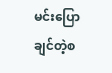မင်းပြောချင်တဲ့စ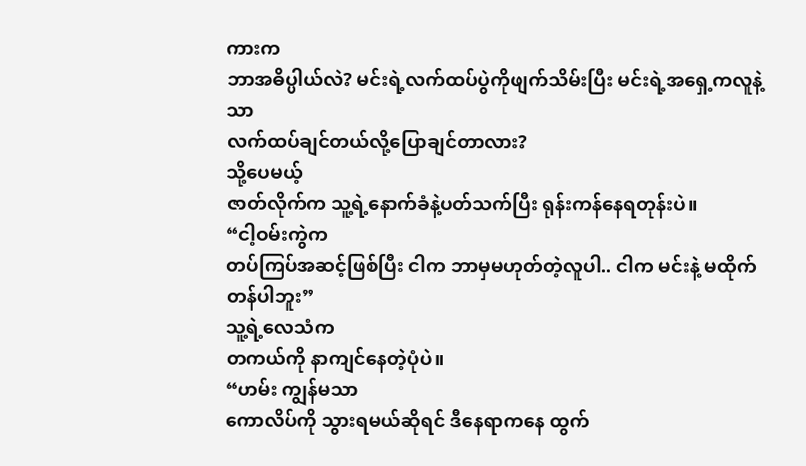ကားက
ဘာအဓိပ္ပါယ်လဲ? မင်းရဲ့လက်ထပ်ပွဲကိုဖျက်သိမ်းပြီး မင်းရဲ့အရှေ့ကလူနဲ့သာ
လက်ထပ်ချင်တယ်လို့ပြောချင်တာလား?
သို့ပေမယ့်
ဇာတ်လိုက်က သူ့ရဲ့နောက်ခံနဲ့ပတ်သက်ပြီး ရုန်းကန်နေရတုန်းပဲ။
“ငါ့ဝမ်းကွဲက
တပ်ကြပ်အဆင့်ဖြစ်ပြီး ငါက ဘာမှမဟုတ်တဲ့လူပါ.. ငါက မင်းနဲ့ မထိုက်တန်ပါဘူး”
သူ့ရဲ့လေသံက
တကယ်ကို နာကျင်နေတဲ့ပုံပဲ။
“ဟမ်း ကျွန်မသာ
ကောလိပ်ကို သွားရမယ်ဆိုရင် ဒီနေရာကနေ ထွက်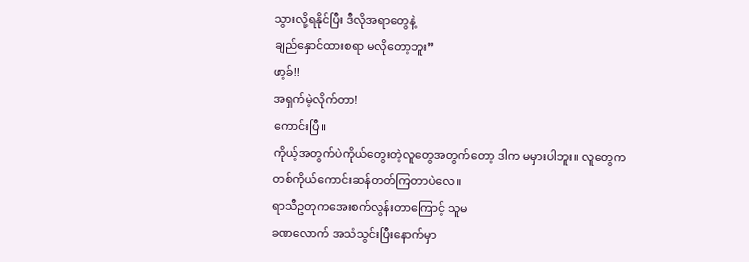သွားလို့ရနိုင်ပြီး ဒီလိုအရာတွေနဲ့
ချည်နှောင်ထားစရာ မလိုတော့ဘူး”
ဖာ့ခ်!!
အရှက်မဲ့လိုက်တာ!
ကောင်းပြီ။
ကိုယ့်အတွက်ပဲကိုယ်တွေးတဲ့လူတွေအတွက်တော့ ဒါက မမှားပါဘူး။ လူတွေက
တစ်ကိုယ်ကောင်းဆန်တတ်ကြတာပဲလေ။
ရာသီဥတုကအေးစက်လွန်းတာကြောင့် သူမ
ခဏလောက် အသံသွင်းပြီးနောက်မှာ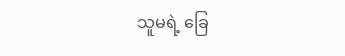သူမရဲ့ ခြေ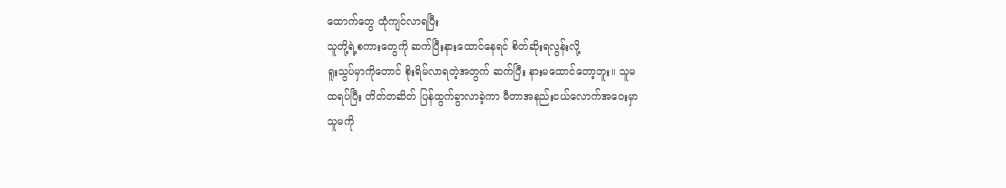ထောက်တွေ ထုံကျင်လာရပြီး
သူတို့ရဲ့စကားတွေကို ဆက်ပြီးနားထောင်နေရင် စိတ်ဆိုးရလွန်းလို့
ရူးသွပ်မှာကိုတောင် စိုးရိမ်လာရတဲ့အတွက် ဆက်ပြီး နားမထောင်တော့ဘူး။ သူမ
ထရပ်ပြီး တိတ်တဆိတ် ပြန်ထွက်ခွာလာခဲ့ကာ မီတာအနည်းငယ်လောက်အဝေးမှာ
သူမကို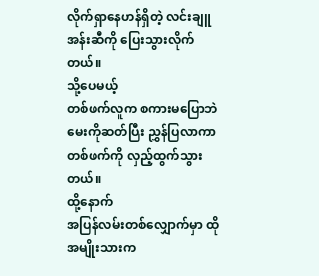လိုက်ရှာနေဟန်ရှိတဲ့ လင်းချူအန်းဆီကို ပြေးသွားလိုက်တယ်။
သို့ပေမယ့်
တစ်ဖက်လူက စကားမပြောဘဲ မေးကိုဆတ်ပြီး ညွှန်ပြလာကာ တစ်ဖက်ကို လှည့်ထွက်သွားတယ်။
ထို့နောက်
အပြန်လမ်းတစ်လျှောက်မှာ ထိုအမျိုးသားက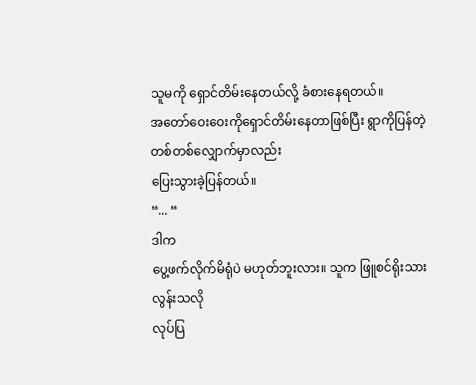သူမကို ရှောင်တိမ်းနေတယ်လို့ ခံစားနေရတယ်။
အတော်ဝေးဝေးကိုရှောင်တိမ်းနေတာဖြစ်ပြီး ရွာကိုပြန်တဲ့တစ်တစ်လျှောက်မှာလည်း
ပြေးသွားခဲ့ပြန်တယ်။
“... “
ဒါက
ပွေ့ဖက်လိုက်မိရုံပဲ မဟုတ်ဘူးလား။ သူက ဖြူစင်ရိုးသားလွန်းသလို
လုပ်ပြ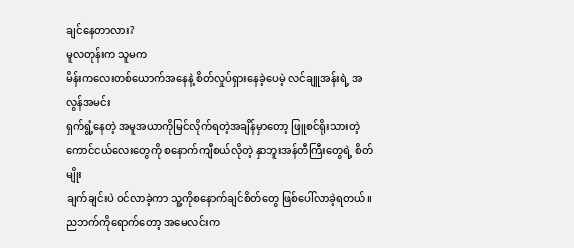ချင်နေတာလား?
မူလတုန်းက သူမက
မိန်းကလေးတစ်ယောက်အနေနဲ့ စိတ်လှုပ်ရှားနေခဲ့ပေမဲ့ လင်ချူအန်းရဲ့ အလွန်အမင်း
ရှက်ရွံ့နေတဲ့ အမူအယာကိုမြင်လိုက်ရတဲ့အချိန်မှာတော့ ဖြူစင်ရိုးသားတဲ့
ကောင်ငယ်လေးတွေကို စနောက်ကျီစယ်လိုတဲ့ နှာဘူးအန်တီကြီးတွေရဲ့ စိတ်မျိုး
ချက်ချင်းပဲ ဝင်လာခဲ့ကာ သူ့ကိုစနောက်ချင်စိတ်တွေ ဖြစ်ပေါ်လာခဲ့ရတယ်။
ညဘက်ကိုရောက်တော့ အမေလင်းက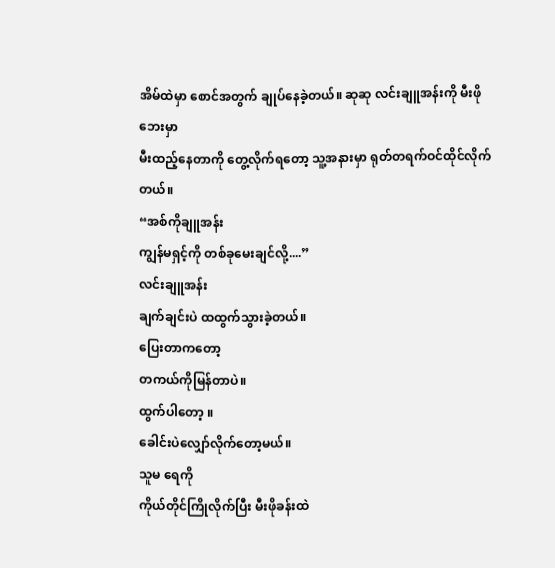အိမ်ထဲမှာ စောင်အတွက် ချုပ်နေခဲ့တယ်။ ဆုဆု လင်းချူအန်းကို မီးဖိုဘေးမှာ
မီးထည့်နေတာကို တွေ့လိုက်ရတော့ သူ့အနားမှာ ရုတ်တရက်ဝင်ထိုင်လိုက်တယ်။
“အစ်ကိုချူအန်း
ကျွန်မရှင့်ကို တစ်ခုမေးချင်လို့....”
လင်းချူအန်း
ချက်ချင်းပဲ ထထွက်သွားခဲ့တယ်။
ပြေးတာကတော့
တကယ်ကိုမြန်တာပဲ။
ထွက်ပါတော့ ။
ခေါင်းပဲလျှော်လိုက်တော့မယ်။
သူမ ရေကို
ကိုယ်တိုင်ကြိုလိုက်ပြီး မီးဖိုခန်းထဲ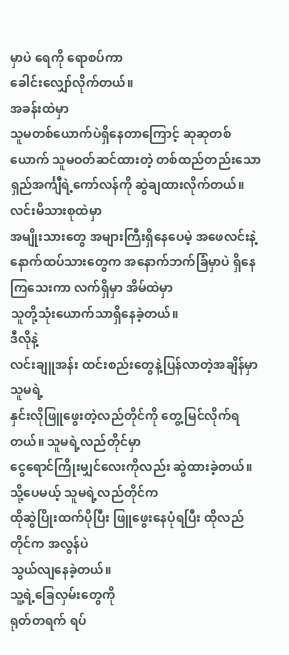မှာပဲ ရေကို ရောစပ်ကာ
ခေါင်းလျှော်လိုက်တယ်။
အခန်းထဲမှာ
သူမတစ်ယောက်ပဲရှိနေတာကြောင့် ဆုဆုတစ်ယောက် သူမဝတ်ဆင်ထားတဲ့ တစ်ထည်တည်းသော
ရှည်အင်္ကျီရဲ့ကော်လန်ကို ဆွဲချထားလိုက်တယ်။
လင်းမိသားစုထဲမှာ
အမျိုးသားတွေ အများကြီးရှိနေပေမဲ့ အဖေလင်းနဲ့
နောက်ထပ်သားတွေက အနောက်ဘက်ခြံမှာပဲ ရှိနေကြသေးကာ လက်ရှိမှာ အိမ်ထဲမှာ
သူတို့သုံးယောက်သာရှိနေခဲ့တယ်။
ဒီလိုနဲ့
လင်းချူအန်း ထင်းစည်းတွေနဲ့ပြန်လာတဲ့အချိန်မှာ သူမရဲ့
နှင်းလိုဖြူဖွေးတဲ့လည်တိုင်ကို တွေ့မြင်လိုက်ရတယ်။ သူမရဲ့လည်တိုင်မှာ
ငွေရောင်ကြိုးမျှင်လေးကိုလည်း ဆွဲထားခဲ့တယ်။ သို့ပေမယ့် သူမရဲ့လည်တိုင်က
ထိုဆွဲပြိုးထက်ပိုပြီး ဖြူဖွေးနေပုံရပြီး ထိုလည်တိုင်က အလွန်ပဲ
သွယ်လျနေခဲ့တယ်။
သူ့ရဲ့ခြေလှမ်းတွေကို
ရုတ်တရက် ရပ်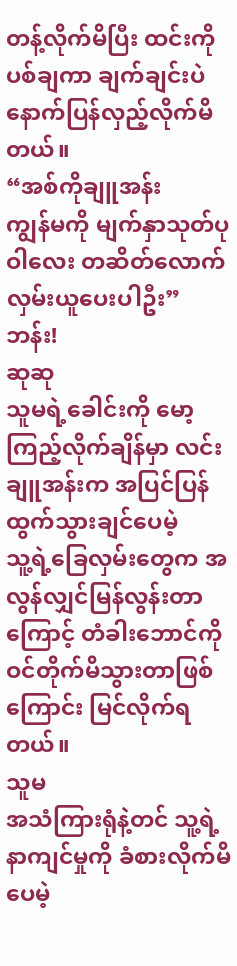တန့်လိုက်မိပြီး ထင်းကို ပစ်ချကာ ချက်ချင်းပဲ
နောက်ပြန်လှည့်လိုက်မိတယ်။
“အစ်ကိုချူအန်း
ကျွန်မကို မျက်နှာသုတ်ပုဝါလေး တဆိတ်လောက်လှမ်းယူပေးပါဦး”
ဘန်း!
ဆုဆု
သူမရဲ့ခေါင်းကို မော့ကြည့်လိုက်ချိန်မှာ လင်းချူအန်းက အပြင်ပြန်ထွက်သွားချင်ပေမဲ့
သူ့ရဲ့ခြေလှမ်းတွေက အလွန်လျှင်မြန်လွန်းတာကြောင့် တံခါးဘောင်ကို
ဝင်တိုက်မိသွားတာဖြစ်ကြောင်း မြင်လိုက်ရတယ်။
သူမ
အသံကြားရုံနဲ့တင် သူ့ရဲ့ နာကျင်မှုကို ခံစားလိုက်မိပေမဲ့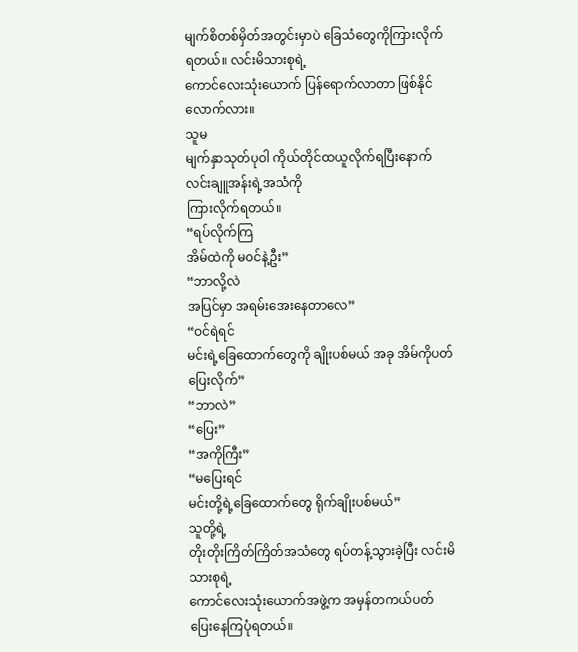မျက်စိတစ်မှိတ်အတွင်းမှာပဲ ခြေသံတွေကိုကြားလိုက်ရတယ်။ လင်းမိသားစုရဲ့
ကောင်လေးသုံးယောက် ပြန်ရောက်လာတာ ဖြစ်နိုင်လောက်လား။
သူမ
မျက်နှာသုတ်ပုဝါ ကိုယ်တိုင်ထယူလိုက်ရပြီးနောက် လင်းချူအန်းရဲ့အသံကို
ကြားလိုက်ရတယ်။
“ရပ်လိုက်ကြ
အိမ်ထဲကို မ၀င်နဲ့ဦး”
“ဘာလို့လဲ
အပြင်မှာ အရမ်းအေးနေတာလေ”
“ဝင်ရဲရင်
မင်းရဲ့ခြေထောက်တွေကို ချိုးပစ်မယ် အခု အိမ်ကိုပတ်ပြေးလိုက်”
“ဘာလဲ”
“ပြေး”
“အကိုကြီး”
“မပြေးရင်
မင်းတို့ရဲ့ခြေထောက်တွေ ရိုက်ချိုးပစ်မယ်”
သူတို့ရဲ့
တိုးတိုးကြိတ်ကြိတ်အသံတွေ ရပ်တန့်သွားခဲ့ပြီး လင်းမိသားစုရဲ့
ကောင်လေးသုံးယောက်အဖွဲ့က အမှန်တကယ်ပတ်ပြေးနေကြပုံရတယ်။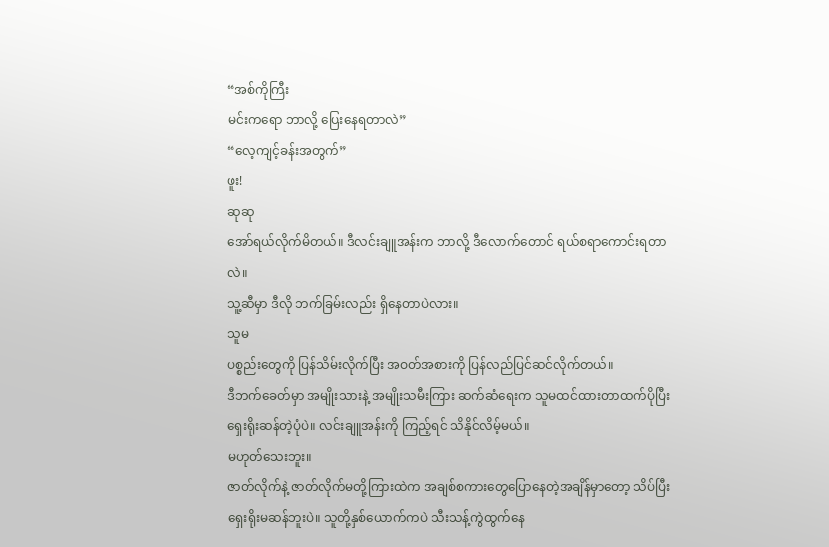“အစ်ကိုကြီး
မင်းကရော ဘာလို့ ပြေးနေရတာလဲ”
“လေ့ကျင့်ခန်းအတွက်”
ဖူး!
ဆုဆု
အော်ရယ်လိုက်မိတယ်။ ဒီလင်းချူအန်းက ဘာလို့ ဒီလောက်တောင် ရယ်စရာကောင်းရတာလဲ။
သူ့ဆီမှာ ဒီလို ဘက်ခြမ်းလည်း ရှိနေတာပဲလား။
သူမ
ပစ္စည်းတွေကို ပြန်သိမ်းလိုက်ပြီး အဝတ်အစားကို ပြန်လည်ပြင်ဆင်လိုက်တယ်။
ဒီဘက်ခေတ်မှာ အမျိုးသားနဲ့ အမျိုးသမီးကြား ဆက်ဆံရေးက သူမထင်ထားတာထက်ပိုပြီး
ရှေးရိုးဆန်တဲ့ပုံပဲ။ လင်းချူအန်းကို ကြည့်ရင် သိနိုင်လိမ့်မယ်။
မဟုတ်သေးဘူး။
ဇာတ်လိုက်နဲ့ ဇာတ်လိုက်မတို့ကြားထဲက အချစ်စကားတွေပြောနေတဲ့အချိန်မှာတော့ သိပ်ပြီး
ရှေးရိုးမဆန်ဘူးပဲ။ သူတို့နှစ်ယောက်ကပဲ သီးသန့်ကွဲထွက်နေ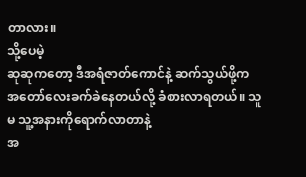တာလား။
သို့ပေမဲ့
ဆုဆုကတော့ ဒီအရံဇာတ်ကောင်နဲ့ ဆက်သွယ်ဖို့က
အတော်လေးခက်ခဲနေတယ်လို့ ခံစားလာရတယ်။ သူမ သူ့အနားကိုရောက်လာတာနဲ့
အ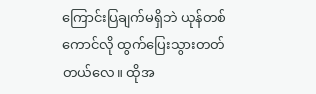ကြောင်းပြချက်မရှိဘဲ ယုန်တစ်ကောင်လို ထွက်ပြေးသွားတတ်တယ်လေ။ ထိုအ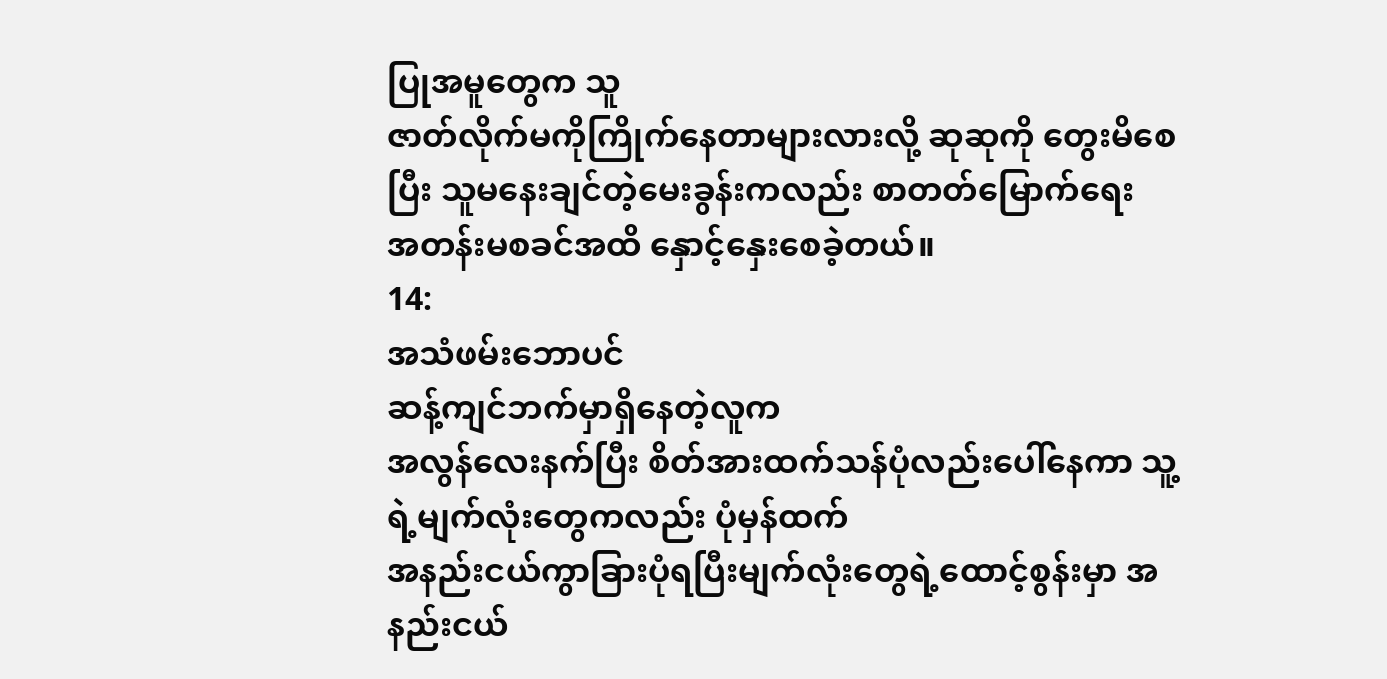ပြုအမူတွေက သူ
ဇာတ်လိုက်မကိုကြိုက်နေတာများလားလို့ ဆုဆုကို တွေးမိစေပြီး သူမနေးချင်တဲ့မေးခွန်းကလည်း စာတတ်မြောက်ရေး
အတန်းမစခင်အထိ နှောင့်နှေးစေခဲ့တယ်။
14:
အသံဖမ်းဘောပင်
ဆန့်ကျင်ဘက်မှာရှိနေတဲ့လူက
အလွန်လေးနက်ပြီး စိတ်အားထက်သန်ပုံလည်းပေါ်နေကာ သူ့ရဲ့မျက်လုံးတွေကလည်း ပုံမှန်ထက်
အနည်းငယ်ကွာခြားပုံရပြီးမျက်လုံးတွေရဲ့ထောင့်စွန်းမှာ အနည်းငယ်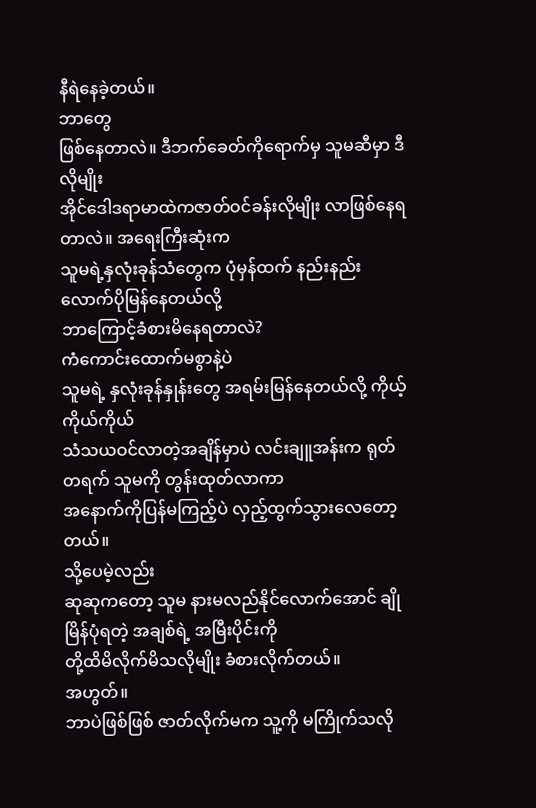နီရဲနေခဲ့တယ်။
ဘာတွေ
ဖြစ်နေတာလဲ။ ဒီဘက်ခေတ်ကိုရောက်မှ သူမဆီမှာ ဒီလိုမျိုး
အိုင်ဒေါဒရာမာထဲကဇာတ်ဝင်ခန်းလိုမျိုး လာဖြစ်နေရတာလဲ။ အရေးကြီးဆုံးက
သူမရဲ့နှလုံးခုန်သံတွေက ပုံမှန်ထက် နည်းနည်းလောက်ပိုမြန်နေတယ်လို့
ဘာကြောင့်ခံစားမိနေရတာလဲ?
ကံကောင်းထောက်မစွာနဲ့ပဲ
သူမရဲ့ နှလုံးခုန်နှုန်းတွေ အရမ်းမြန်နေတယ်လို့ ကိုယ့်ကိုယ်ကိုယ်
သံသယဝင်လာတဲ့အချိန်မှာပဲ လင်းချူအန်းက ရုတ်တရက် သူမကို တွန်းထုတ်လာကာ
အနောက်ကိုပြန်မကြည့်ပဲ လှည့်ထွက်သွားလေတော့တယ်။
သို့ပေမဲ့လည်း
ဆုဆုကတော့ သူမ နားမလည်နိုင်လောက်အောင် ချိုမြိန်ပုံရတဲ့ အချစ်ရဲ့ အမြီးပိုင်းကို
တို့ထိမိလိုက်မိသလိုမျိုး ခံစားလိုက်တယ်။
အဟွတ်။
ဘာပဲဖြစ်ဖြစ် ဇာတ်လိုက်မက သူ့ကို မကြိုက်သလို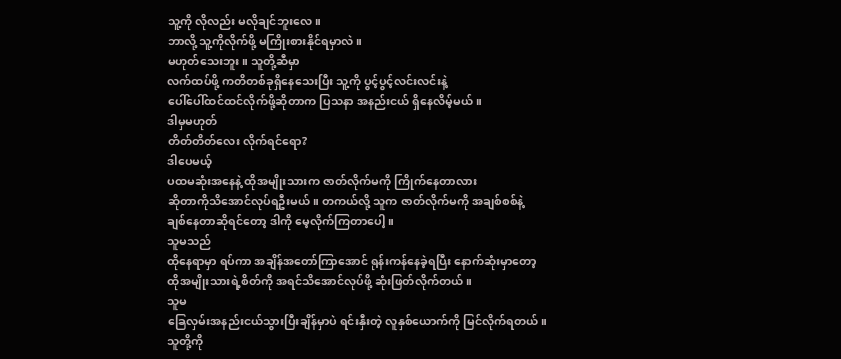သူ့ကို လိုလည်း မလိုချင်ဘူးလေ။
ဘာလို့ သူ့ကိုလိုက်ဖို့ မကြိုးစားနိုင်ရမှာလဲ။
မဟုတ်သေးဘူး။ သူတို့ဆီမှာ
လက်ထပ်ဖို့ ကတိတစ်ခုရှိနေသေးပြီး သူ့ကို ပွင့်ပွင့်လင်းလင်းနဲ့
ပေါ်ပေါ်ထင်ထင်လိုက်ဖို့ဆိုတာက ပြသနာ အနည်းငယ် ရှိနေလိမ့်မယ်။
ဒါမှမဟုတ်
တိတ်တိတ်လေး လိုက်ရင်ရော?
ဒါပေမယ့်
ပထမဆုံးအနေနဲ့ ထိုအမျိုးသားက ဇာတ်လိုက်မကို ကြိုက်နေတာလား
ဆိုတာကိုသိအောင်လုပ်ရဦးမယ်။ တကယ်လို့ သူက ဇာတ်လိုက်မကို အချစ်စစ်နဲ့
ချစ်နေတာဆိုရင်တော့ ဒါကို မေ့လိုက်ကြတာပေါ့။
သူမသည်
ထိုနေရာမှာ ရပ်ကာ အချိန်အတော်ကြာအောင် ရုန်းကန်နေခဲ့ရပြီး နောက်ဆုံးမှာတော့
ထိုအမျိုးသားရဲ့စိတ်ကို အရင်သိအောင်လုပ်ဖို့ ဆုံးဖြတ်လိုက်တယ်။
သူမ
ခြေလှမ်းအနည်းငယ်သွားပြီးချိန်မှာပဲ ရင်းနှီးတဲ့ လူနှစ်ယောက်ကို မြင်လိုက်ရတယ်။
သူတို့ကို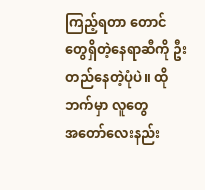ကြည့်ရတာ တောင်တွေရှိတဲ့နေရာဆီကို ဦးတည်နေတဲ့ပုံပဲ။ ထိုဘက်မှာ လူတွေ
အတော်လေးနည်း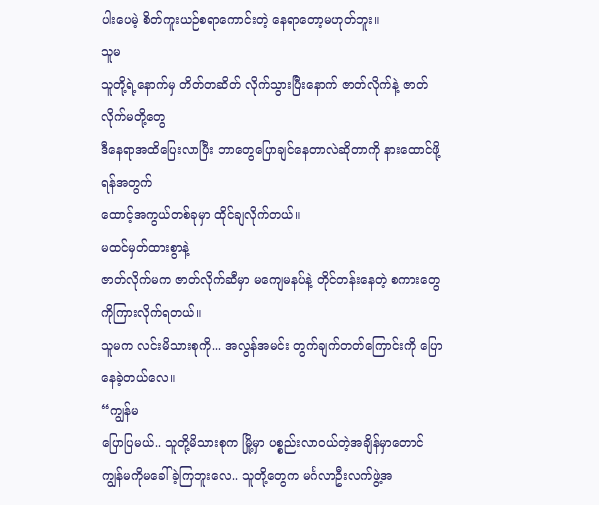ပါးပေမဲ့ စိတ်ကူးယဉ်စရာကောင်းတဲ့ နေရာတော့မဟုတ်ဘူး။
သူမ
သူတို့ရဲ့နောက်မှ တိတ်တဆိတ် လိုက်သွားပြီးနောက် ဇာတ်လိုက်နဲ့ ဇာတ်လိုက်မတို့တွေ
ဒီနေရာအထိပြေးလာပြီး ဘာတွေပြောချင်နေတာလဲဆိုတာကို နားထောင်ဖို့ရန်အတွက်
ထောင့်အကွယ်တစ်ခုမှာ ထိုင်ချလိုက်တယ်။
မထင်မှတ်ထားစွာနဲ့
ဇာတ်လိုက်မက ဇာတ်လိုက်ဆီမှာ မကျေမနပ်နဲ့ တိုင်တန်းနေတဲ့ စကားတွေကိုကြားလိုက်ရတယ်။
သူမက လင်းမိသားစုကို... အလွန်အမင်း တွက်ချက်တတ်ကြောင်းကို ပြောနေခဲ့တယ်လေ။
“ကျွန်မ
ပြောပြမယ်.. သူတို့မိသားစုက မြို့မှာ ပစ္စည်းလာဝယ်တဲ့အချိန်မှာတောင်
ကျွန်မကိုမခေါ်ခဲ့ကြဘူးလေ.. သူတို့တွေက မင်္ဂလာဦးလက်ဖွဲ့အ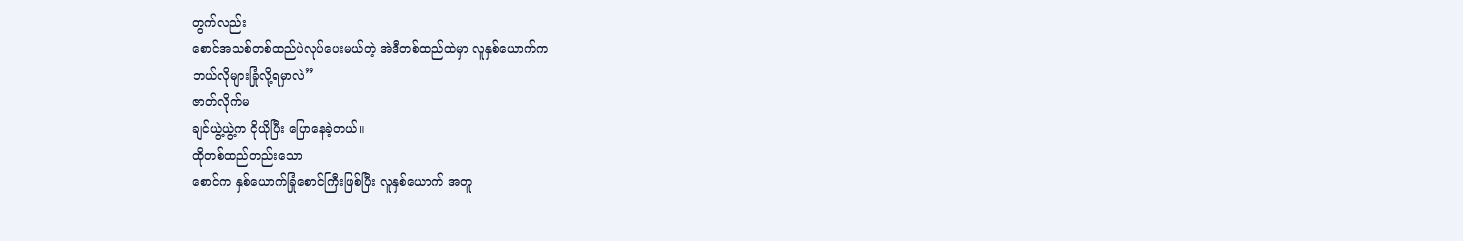တွက်လည်း
စောင်အသစ်တစ်ထည်ပဲလုပ်ပေးမယ်တဲ့ အဲဒီတစ်ထည်ထဲမှာ လူနှစ်ယောက်က
ဘယ်လိုများခြုံလို့ရမှာလဲ”
ဇာတ်လိုက်မ
ချင်ယွဲ့ယွဲ့က ငိုယိုပြီး ပြောနေခဲ့တယ်။
ထိုတစ်ထည်တည်းသော
စောင်က နှစ်ယောက်ခြုံစောင်ကြီးဖြစ်ပြီး လူနှစ်ယောက် အတူ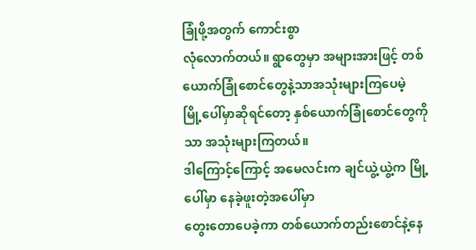ခြုံဖို့အတွက် ကောင်းစွာ
လုံလောက်တယ်။ ရွာတွေမှာ အများအားဖြင့် တစ်ယောက်ခြုံစောင်တွေနဲ့သာအသုံးများကြပေမဲ့
မြို့ပေါ်မှာဆိုရင်တော့ နှစ်ယောက်ခြုံစောင်တွေကိုသာ အသုံးများကြတယ်။
ဒါကြောင့်ကြောင့် အမေလင်းက ချင်ယွဲ့ယွဲ့က မြို့ပေါ်မှာ နေခဲ့ဖူးတဲ့အပေါ်မှာ
တွေးတောပေခဲ့ကာ တစ်ယောက်တည်းစောင်နဲ့နေ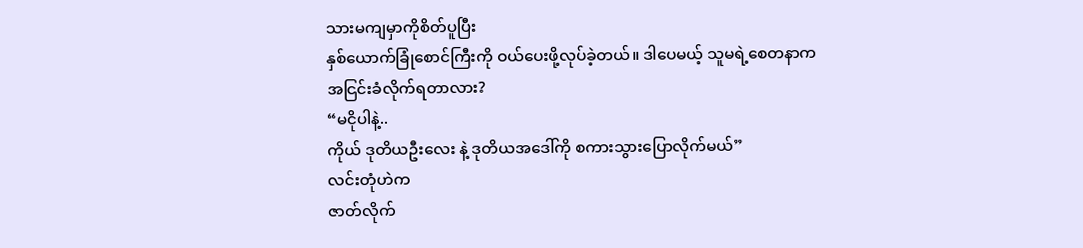သားမကျမှာကိုစိတ်ပူပြီး
နှစ်ယောက်ခြုံစောင်ကြီးကို ဝယ်ပေးဖို့လုပ်ခဲ့တယ်။ ဒါပေမယ့် သူမရဲ့စေတနာက
အငြင်းခံလိုက်ရတာလား?
“မငိုပါနဲ့..
ကိုယ် ဒုတိယဦးလေး နဲ့ ဒုတိယအဒေါ်ကို စကားသွားပြောလိုက်မယ်”
လင်းတုံဟဲက
ဇာတ်လိုက်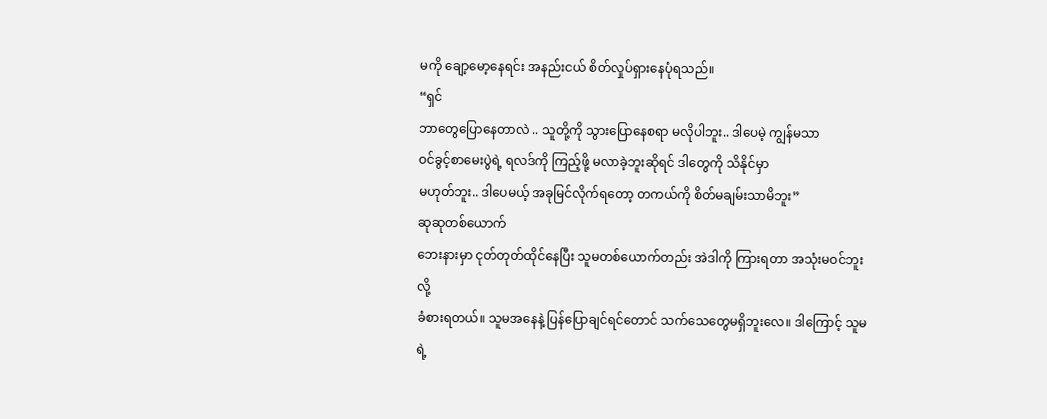မကို ချော့မော့နေရင်း အနည်းငယ် စိတ်လှုပ်ရှားနေပုံရသည်။
“ရှင်
ဘာတွေပြောနေတာလဲ .. သူတို့ကို သွားပြောနေစရာ မလိုပါဘူး.. ဒါပေမဲ့ ကျွန်မသာ
ဝင်ခွင့်စာမေးပွဲရဲ့ ရလဒ်ကို ကြည့်ဖို့ မလာခဲ့ဘူးဆိုရင် ဒါတွေကို သိနိုင်မှာ
မဟုတ်ဘူး.. ဒါပေမယ့် အခုမြင်လိုက်ရတော့ တကယ်ကို စိတ်မချမ်းသာမိဘူး”
ဆုဆုတစ်ယောက်
ဘေးနားမှာ ငုတ်တုတ်ထိုင်နေပြီး သူမတစ်ယောက်တည်း အဲဒါကို ကြားရတာ အသုံးမဝင်ဘူးလို့
ခံစားရတယ်။ သူမအနေနဲ့ ပြန်ပြောချင်ရင်တောင် သက်သေတွေမရှိဘူးလေ။ ဒါကြောင့် သူမရဲ့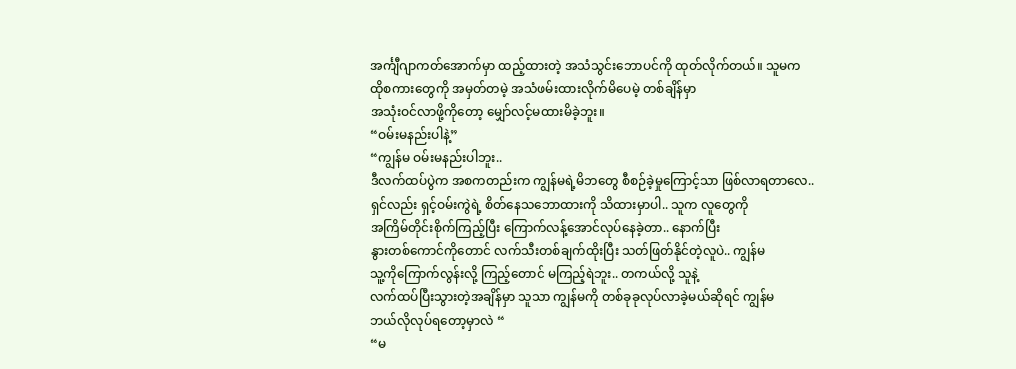အင်္ကျီဂျာကတ်အောက်မှာ ထည့်ထားတဲ့ အသံသွင်းဘောပင်ကို ထုတ်လိုက်တယ်။ သူမက
ထိုစကားတွေကို အမှတ်တမဲ့ အသံဖမ်းထားလိုက်မိပေမဲ့ တစ်ချိန်မှာ
အသုံးဝင်လာဖို့ကိုတော့ မျှော်လင့်မထားမိခဲ့ဘူး။
“ဝမ်းမနည်းပါနဲ့”
“ကျွန်မ ဝမ်းမနည်းပါဘူး..
ဒီလက်ထပ်ပွဲက အစကတည်းက ကျွန်မရဲ့မိဘတွေ စီစဉ်ခဲ့မှုကြောင့်သာ ဖြစ်လာရတာလေ..
ရှင်လည်း ရှင့်ဝမ်းကွဲရဲ့ စိတ်နေသဘောထားကို သိထားမှာပါ.. သူက လူတွေကို
အကြိမ်တိုင်းစိုက်ကြည့်ပြီး ကြောက်လန့်အောင်လုပ်နေခဲ့တာ.. နောက်ပြီး
နွားတစ်ကောင်ကိုတောင် လက်သီးတစ်ချက်ထိုးပြီး သတ်ဖြတ်နိုင်တဲ့လူပဲ.. ကျွန်မ
သူ့ကိုကြောက်လွန်းလို့ ကြည့်တောင် မကြည့်ရဲဘူး.. တကယ်လို့ သူနဲ့
လက်ထပ်ပြီးသွားတဲ့အချိန်မှာ သူသာ ကျွန်မကို တစ်ခုခုလုပ်လာခဲ့မယ်ဆိုရင် ကျွန်မ
ဘယ်လိုလုပ်ရတော့မှာလဲ “
“မ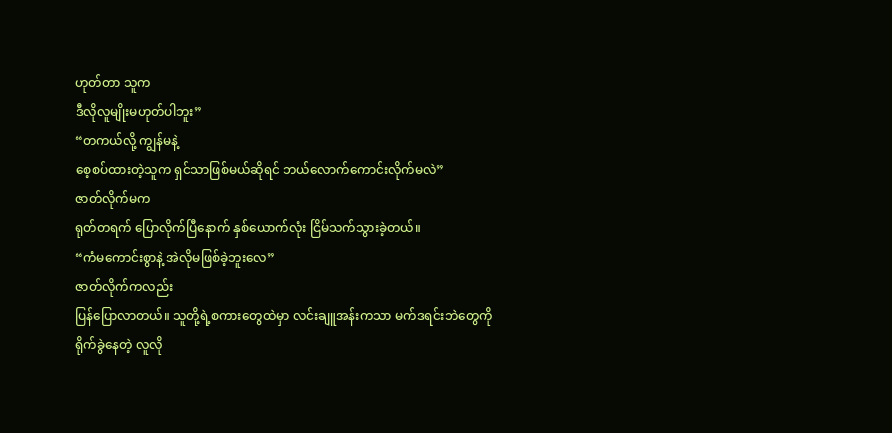ဟုတ်တာ သူက
ဒီလိုလူမျိုးမဟုတ်ပါဘူး”
“တကယ်လို့ ကျွန်မနဲ့
စေ့စပ်ထားတဲ့သူက ရှင်သာဖြစ်မယ်ဆိုရင် ဘယ်လောက်ကောင်းလိုက်မလဲ”
ဇာတ်လိုက်မက
ရုတ်တရက် ပြောလိုက်ပြီနောက် နှစ်ယောက်လုံး ငြိမ်သက်သွားခဲ့တယ်။
“ကံမကောင်းစွာနဲ့ အဲလိုမဖြစ်ခဲ့ဘူးလေ”
ဇာတ်လိုက်ကလည်း
ပြန်ပြောလာတယ်။ သူတို့ရဲ့စကားတွေထဲမှာ လင်းချူအန်းကသာ မက်ဒရင်းဘဲတွေကို
ရိုက်ခွဲနေတဲ့ လူလို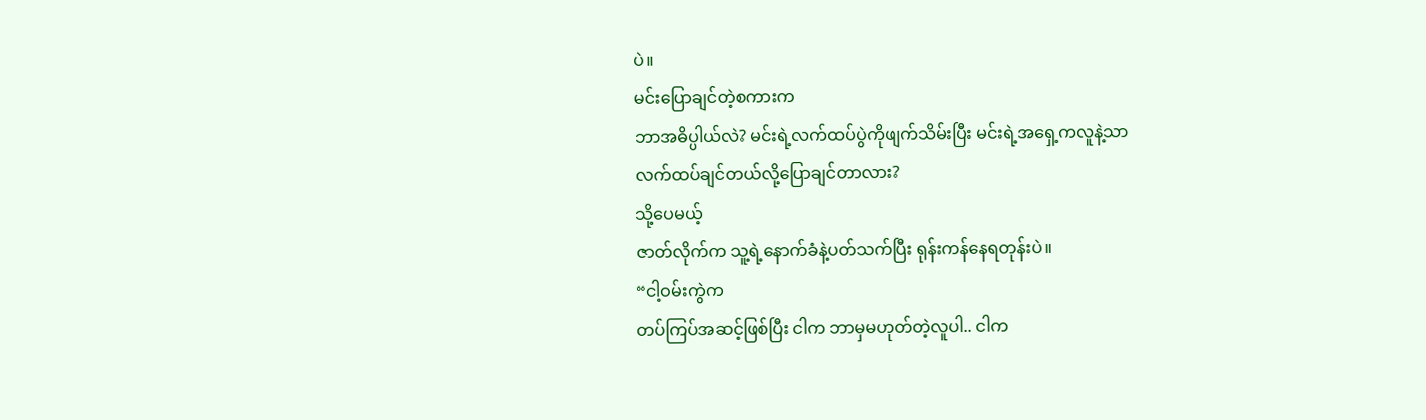ပဲ။
မင်းပြောချင်တဲ့စကားက
ဘာအဓိပ္ပါယ်လဲ? မင်းရဲ့လက်ထပ်ပွဲကိုဖျက်သိမ်းပြီး မင်းရဲ့အရှေ့ကလူနဲ့သာ
လက်ထပ်ချင်တယ်လို့ပြောချင်တာလား?
သို့ပေမယ့်
ဇာတ်လိုက်က သူ့ရဲ့နောက်ခံနဲ့ပတ်သက်ပြီး ရုန်းကန်နေရတုန်းပဲ။
“ငါ့ဝမ်းကွဲက
တပ်ကြပ်အဆင့်ဖြစ်ပြီး ငါက ဘာမှမဟုတ်တဲ့လူပါ.. ငါက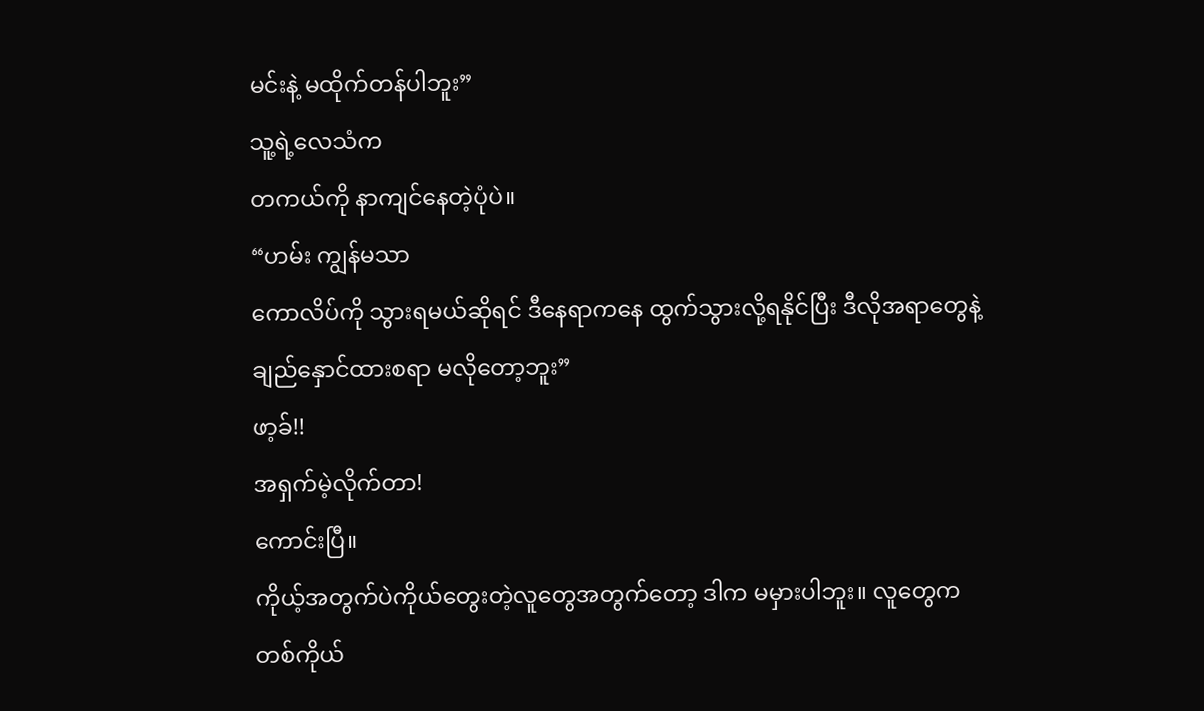မင်းနဲ့ မထိုက်တန်ပါဘူး”
သူ့ရဲ့လေသံက
တကယ်ကို နာကျင်နေတဲ့ပုံပဲ။
“ဟမ်း ကျွန်မသာ
ကောလိပ်ကို သွားရမယ်ဆိုရင် ဒီနေရာကနေ ထွက်သွားလို့ရနိုင်ပြီး ဒီလိုအရာတွေနဲ့
ချည်နှောင်ထားစရာ မလိုတော့ဘူး”
ဖာ့ခ်!!
အရှက်မဲ့လိုက်တာ!
ကောင်းပြီ။
ကိုယ့်အတွက်ပဲကိုယ်တွေးတဲ့လူတွေအတွက်တော့ ဒါက မမှားပါဘူး။ လူတွေက
တစ်ကိုယ်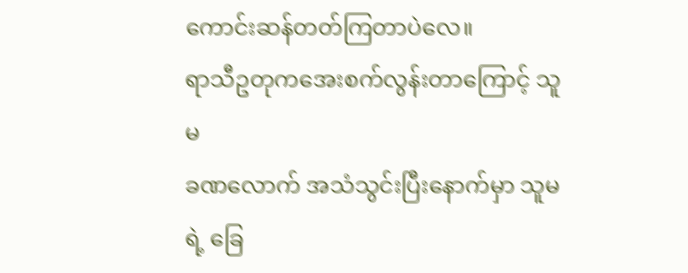ကောင်းဆန်တတ်ကြတာပဲလေ။
ရာသီဥတုကအေးစက်လွန်းတာကြောင့် သူမ
ခဏလောက် အသံသွင်းပြီးနောက်မှာ သူမရဲ့ ခြေ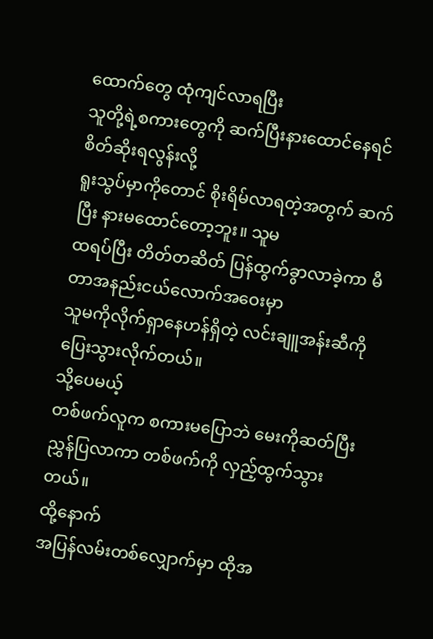ထောက်တွေ ထုံကျင်လာရပြီး
သူတို့ရဲ့စကားတွေကို ဆက်ပြီးနားထောင်နေရင် စိတ်ဆိုးရလွန်းလို့
ရူးသွပ်မှာကိုတောင် စိုးရိမ်လာရတဲ့အတွက် ဆက်ပြီး နားမထောင်တော့ဘူး။ သူမ
ထရပ်ပြီး တိတ်တဆိတ် ပြန်ထွက်ခွာလာခဲ့ကာ မီတာအနည်းငယ်လောက်အဝေးမှာ
သူမကိုလိုက်ရှာနေဟန်ရှိတဲ့ လင်းချူအန်းဆီကို ပြေးသွားလိုက်တယ်။
သို့ပေမယ့်
တစ်ဖက်လူက စကားမပြောဘဲ မေးကိုဆတ်ပြီး ညွှန်ပြလာကာ တစ်ဖက်ကို လှည့်ထွက်သွားတယ်။
ထို့နောက်
အပြန်လမ်းတစ်လျှောက်မှာ ထိုအ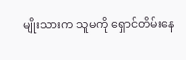မျိုးသားက သူမကို ရှောင်တိမ်းနေ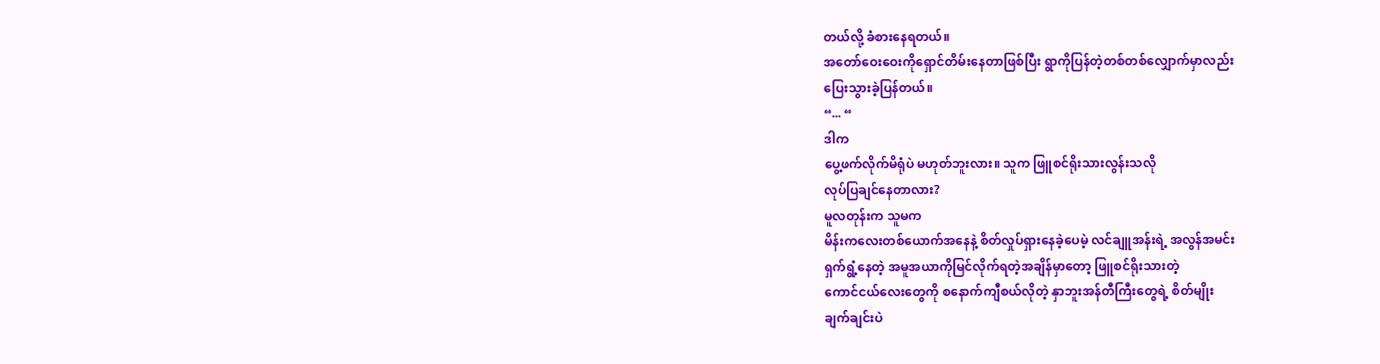တယ်လို့ ခံစားနေရတယ်။
အတော်ဝေးဝေးကိုရှောင်တိမ်းနေတာဖြစ်ပြီး ရွာကိုပြန်တဲ့တစ်တစ်လျှောက်မှာလည်း
ပြေးသွားခဲ့ပြန်တယ်။
“... “
ဒါက
ပွေ့ဖက်လိုက်မိရုံပဲ မဟုတ်ဘူးလား။ သူက ဖြူစင်ရိုးသားလွန်းသလို
လုပ်ပြချင်နေတာလား?
မူလတုန်းက သူမက
မိန်းကလေးတစ်ယောက်အနေနဲ့ စိတ်လှုပ်ရှားနေခဲ့ပေမဲ့ လင်ချူအန်းရဲ့ အလွန်အမင်း
ရှက်ရွံ့နေတဲ့ အမူအယာကိုမြင်လိုက်ရတဲ့အချိန်မှာတော့ ဖြူစင်ရိုးသားတဲ့
ကောင်ငယ်လေးတွေကို စနောက်ကျီစယ်လိုတဲ့ နှာဘူးအန်တီကြီးတွေရဲ့ စိတ်မျိုး
ချက်ချင်းပဲ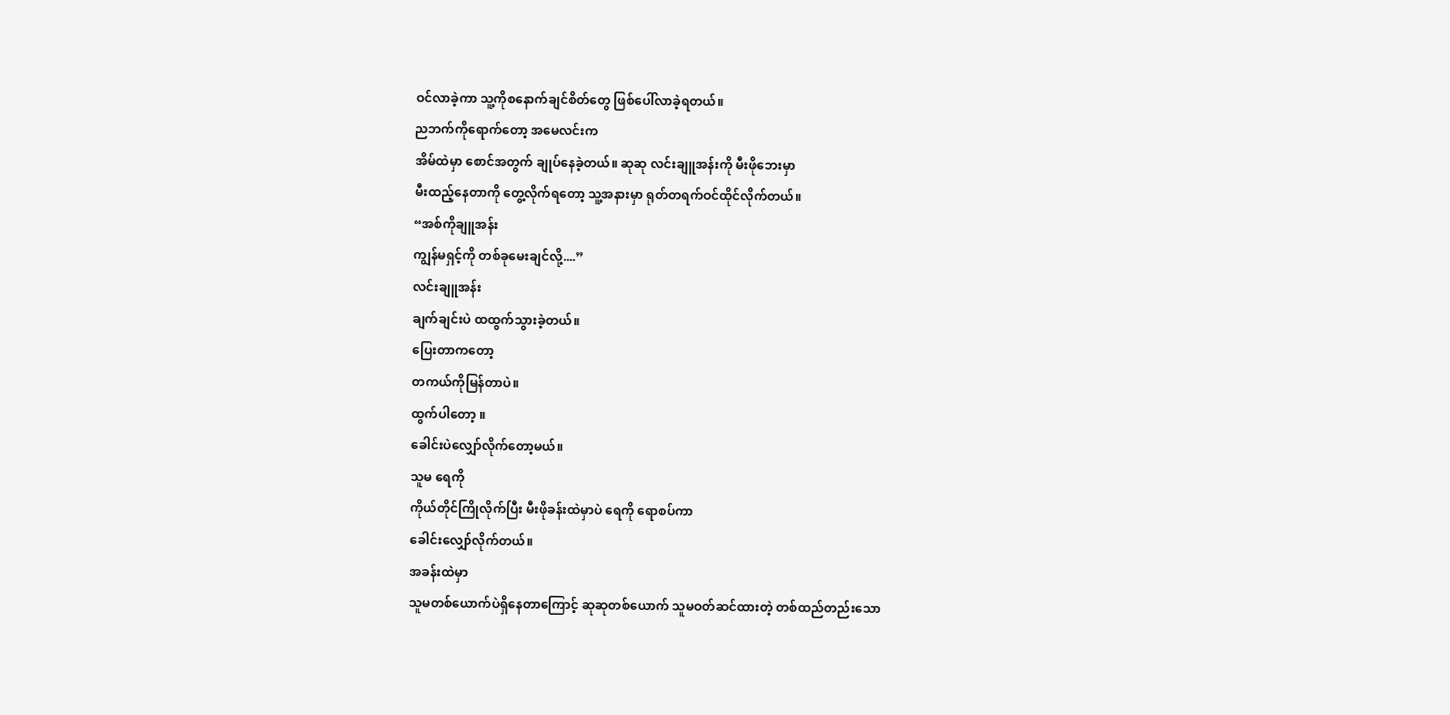ဝင်လာခဲ့ကာ သူ့ကိုစနောက်ချင်စိတ်တွေ ဖြစ်ပေါ်လာခဲ့ရတယ်။
ညဘက်ကိုရောက်တော့ အမေလင်းက
အိမ်ထဲမှာ စောင်အတွက် ချုပ်နေခဲ့တယ်။ ဆုဆု လင်းချူအန်းကို မီးဖိုဘေးမှာ
မီးထည့်နေတာကို တွေ့လိုက်ရတော့ သူ့အနားမှာ ရုတ်တရက်ဝင်ထိုင်လိုက်တယ်။
“အစ်ကိုချူအန်း
ကျွန်မရှင့်ကို တစ်ခုမေးချင်လို့....”
လင်းချူအန်း
ချက်ချင်းပဲ ထထွက်သွားခဲ့တယ်။
ပြေးတာကတော့
တကယ်ကိုမြန်တာပဲ။
ထွက်ပါတော့ ။
ခေါင်းပဲလျှော်လိုက်တော့မယ်။
သူမ ရေကို
ကိုယ်တိုင်ကြိုလိုက်ပြီး မီးဖိုခန်းထဲမှာပဲ ရေကို ရောစပ်ကာ
ခေါင်းလျှော်လိုက်တယ်။
အခန်းထဲမှာ
သူမတစ်ယောက်ပဲရှိနေတာကြောင့် ဆုဆုတစ်ယောက် သူမဝတ်ဆင်ထားတဲ့ တစ်ထည်တည်းသော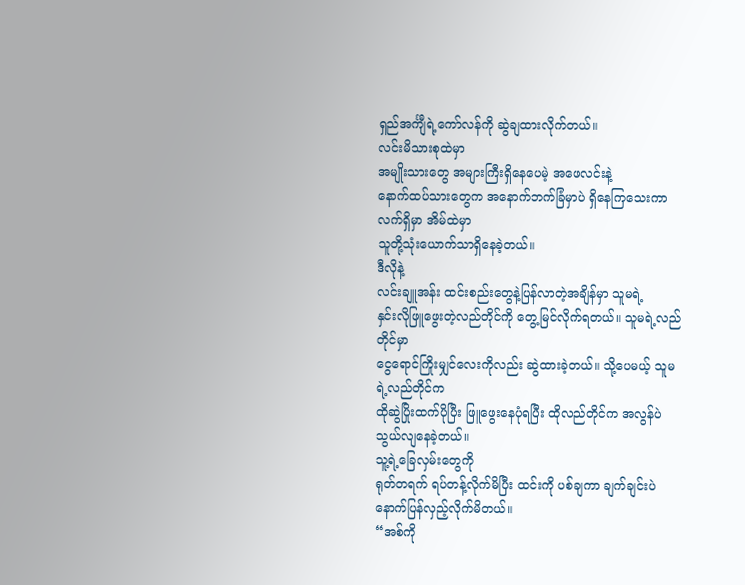ရှည်အင်္ကျီရဲ့ကော်လန်ကို ဆွဲချထားလိုက်တယ်။
လင်းမိသားစုထဲမှာ
အမျိုးသားတွေ အများကြီးရှိနေပေမဲ့ အဖေလင်းနဲ့
နောက်ထပ်သားတွေက အနောက်ဘက်ခြံမှာပဲ ရှိနေကြသေးကာ လက်ရှိမှာ အိမ်ထဲမှာ
သူတို့သုံးယောက်သာရှိနေခဲ့တယ်။
ဒီလိုနဲ့
လင်းချူအန်း ထင်းစည်းတွေနဲ့ပြန်လာတဲ့အချိန်မှာ သူမရဲ့
နှင်းလိုဖြူဖွေးတဲ့လည်တိုင်ကို တွေ့မြင်လိုက်ရတယ်။ သူမရဲ့လည်တိုင်မှာ
ငွေရောင်ကြိုးမျှင်လေးကိုလည်း ဆွဲထားခဲ့တယ်။ သို့ပေမယ့် သူမရဲ့လည်တိုင်က
ထိုဆွဲပြိုးထက်ပိုပြီး ဖြူဖွေးနေပုံရပြီး ထိုလည်တိုင်က အလွန်ပဲ
သွယ်လျနေခဲ့တယ်။
သူ့ရဲ့ခြေလှမ်းတွေကို
ရုတ်တရက် ရပ်တန့်လိုက်မိပြီး ထင်းကို ပစ်ချကာ ချက်ချင်းပဲ
နောက်ပြန်လှည့်လိုက်မိတယ်။
“အစ်ကို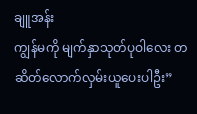ချူအန်း
ကျွန်မကို မျက်နှာသုတ်ပုဝါလေး တဆိတ်လောက်လှမ်းယူပေးပါဦး”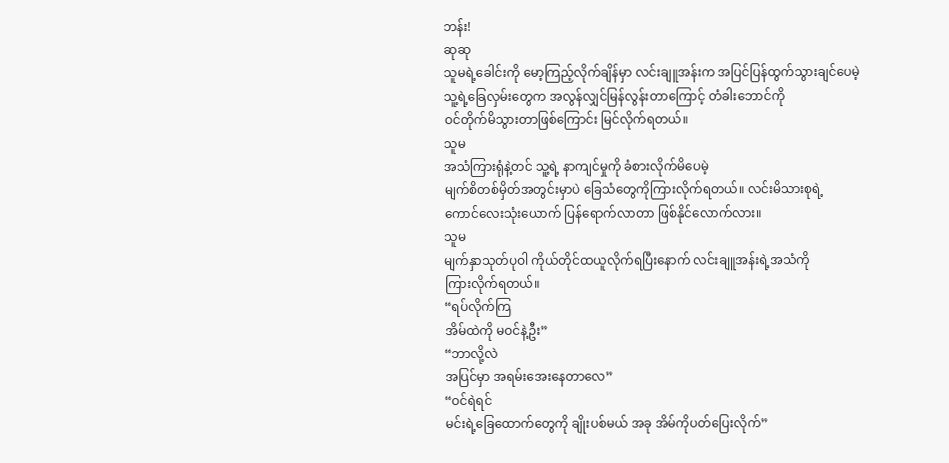ဘန်း!
ဆုဆု
သူမရဲ့ခေါင်းကို မော့ကြည့်လိုက်ချိန်မှာ လင်းချူအန်းက အပြင်ပြန်ထွက်သွားချင်ပေမဲ့
သူ့ရဲ့ခြေလှမ်းတွေက အလွန်လျှင်မြန်လွန်းတာကြောင့် တံခါးဘောင်ကို
ဝင်တိုက်မိသွားတာဖြစ်ကြောင်း မြင်လိုက်ရတယ်။
သူမ
အသံကြားရုံနဲ့တင် သူ့ရဲ့ နာကျင်မှုကို ခံစားလိုက်မိပေမဲ့
မျက်စိတစ်မှိတ်အတွင်းမှာပဲ ခြေသံတွေကိုကြားလိုက်ရတယ်။ လင်းမိသားစုရဲ့
ကောင်လေးသုံးယောက် ပြန်ရောက်လာတာ ဖြစ်နိုင်လောက်လား။
သူမ
မျက်နှာသုတ်ပုဝါ ကိုယ်တိုင်ထယူလိုက်ရပြီးနောက် လင်းချူအန်းရဲ့အသံကို
ကြားလိုက်ရတယ်။
“ရပ်လိုက်ကြ
အိမ်ထဲကို မဝင်နဲ့ဦး”
“ဘာလို့လဲ
အပြင်မှာ အရမ်းအေးနေတာလေ”
“ဝင်ရဲရင်
မင်းရဲ့ခြေထောက်တွေကို ချိုးပစ်မယ် အခု အိမ်ကိုပတ်ပြေးလိုက်”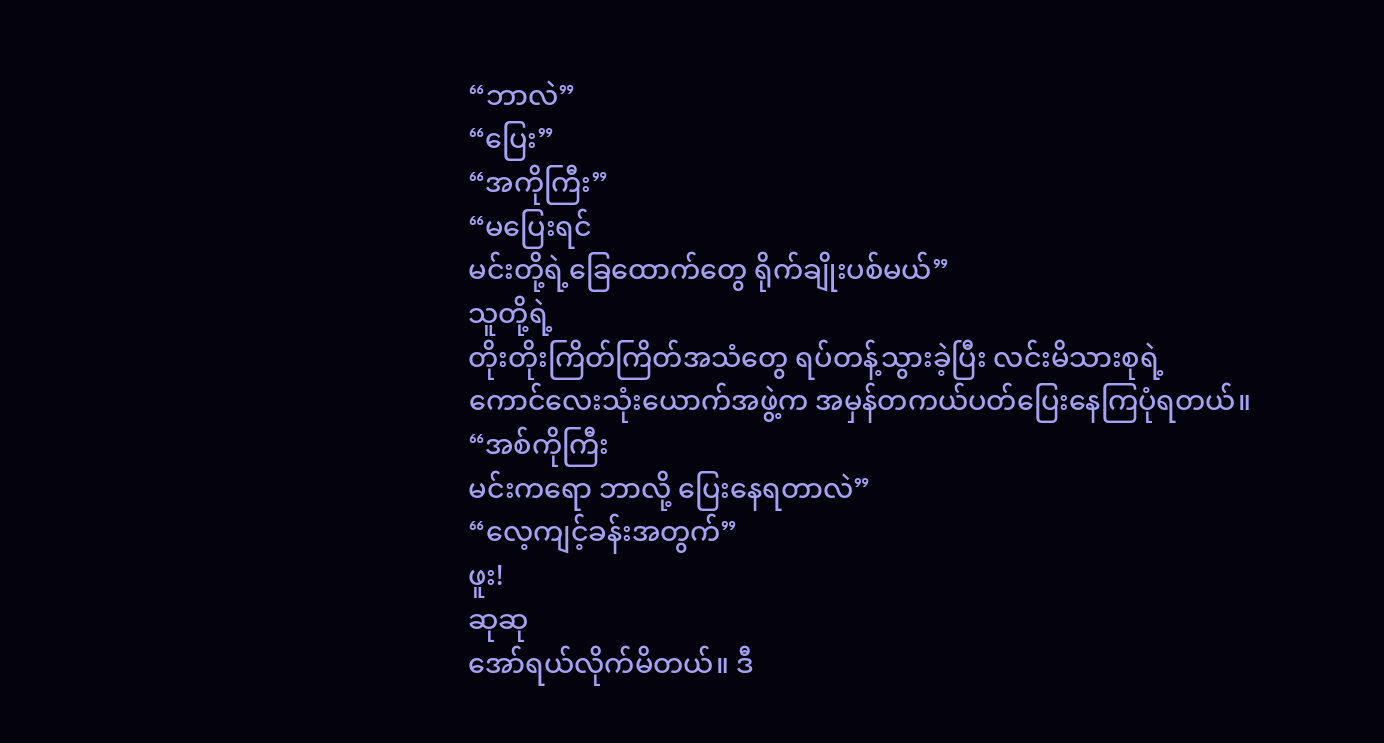“ဘာလဲ”
“ပြေး”
“အကိုကြီး”
“မပြေးရင်
မင်းတို့ရဲ့ခြေထောက်တွေ ရိုက်ချိုးပစ်မယ်”
သူတို့ရဲ့
တိုးတိုးကြိတ်ကြိတ်အသံတွေ ရပ်တန့်သွားခဲ့ပြီး လင်းမိသားစုရဲ့
ကောင်လေးသုံးယောက်အဖွဲ့က အမှန်တကယ်ပတ်ပြေးနေကြပုံရတယ်။
“အစ်ကိုကြီး
မင်းကရော ဘာလို့ ပြေးနေရတာလဲ”
“လေ့ကျင့်ခန်းအတွက်”
ဖူး!
ဆုဆု
အော်ရယ်လိုက်မိတယ်။ ဒီ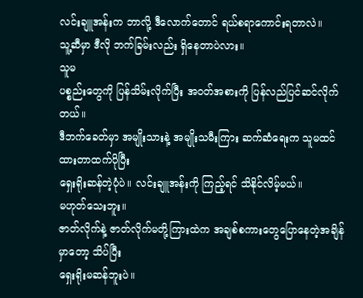လင်းချူအန်းက ဘာလို့ ဒီလောက်တောင် ရယ်စရာကောင်းရတာလဲ။
သူ့ဆီမှာ ဒီလို ဘက်ခြမ်းလည်း ရှိနေတာပဲလား။
သူမ
ပစ္စည်းတွေကို ပြန်သိမ်းလိုက်ပြီး အဝတ်အစားကို ပြန်လည်ပြင်ဆင်လိုက်တယ်။
ဒီဘက်ခေတ်မှာ အမျိုးသားနဲ့ အမျိုးသမီးကြား ဆက်ဆံရေးက သူမထင်ထားတာထက်ပိုပြီး
ရှေးရိုးဆန်တဲ့ပုံပဲ။ လင်းချူအန်းကို ကြည့်ရင် သိနိုင်လိမ့်မယ်။
မဟုတ်သေးဘူး။
ဇာတ်လိုက်နဲ့ ဇာတ်လိုက်မတို့ကြားထဲက အချစ်စကားတွေပြောနေတဲ့အချိန်မှာတော့ သိပ်ပြီး
ရှေးရိုးမဆန်ဘူးပဲ။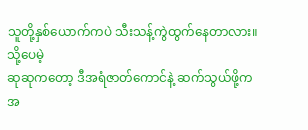သူတို့နှစ်ယောက်ကပဲ သီးသန့်ကွဲထွက်နေတာလား။
သို့ပေမဲ့
ဆုဆုကတော့ ဒီအရံဇာတ်ကောင်နဲ့ ဆက်သွယ်ဖို့က
အ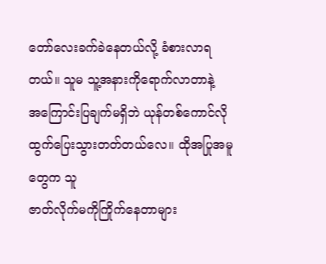တော်လေးခက်ခဲနေတယ်လို့ ခံစားလာရတယ်။ သူမ သူ့အနားကိုရောက်လာတာနဲ့
အကြောင်းပြချက်မရှိဘဲ ယုန်တစ်ကောင်လို ထွက်ပြေးသွားတတ်တယ်လေ။ ထိုအပြုအမူတွေက သူ
ဇာတ်လိုက်မကိုကြိုက်နေတာများ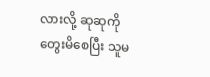လားလို့ ဆုဆုကို တွေးမိစေပြီး သူမ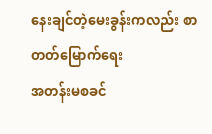နေးချင်တဲ့မေးခွန်းကလည်း စာတတ်မြောက်ရေး
အတန်းမစခင်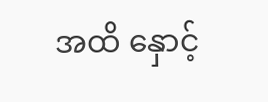အထိ နှောင့်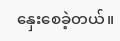နှေးစေခဲ့တယ်။